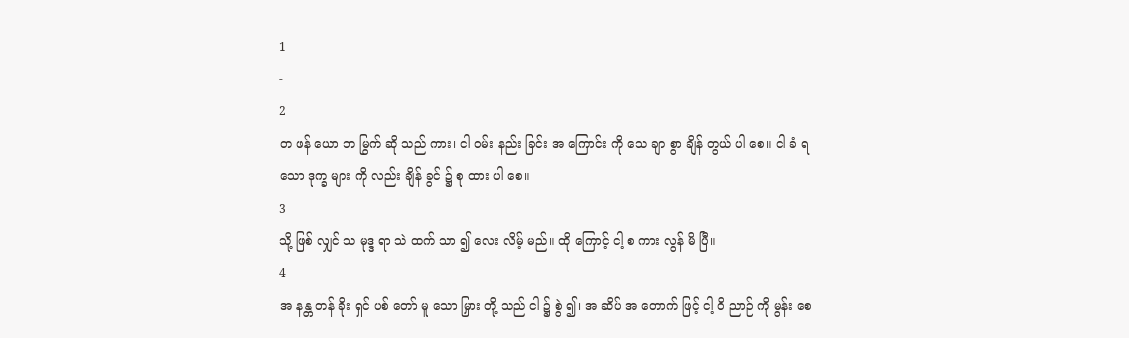1
-
2
တ ဖန် ယော ဘ မြွက် ဆို သည် ကား၊ ငါ ဝမ်း နည်း ခြင်း အ ကြောင်း ကို သေ ချာ စွာ ချိန် တွယ် ပါ စေ။ ငါ ခံ ရ သော ဒုက္ခ များ ကို လည်း ချိန် ခွင် ၌ စု ထား ပါ စေ။
3
သို့ ဖြစ် လျှင် သ မုဒ္ဒ ရာ သဲ ထက် သာ ၍ လေး လိမ့် မည်။ ထို ကြောင့် ငါ့ စ ကား လွန် မိ ပြီ။
4
အ နန္တ တန် ခိုး ရှင် ပစ် တော် မူ သော မြှား တို့ သည် ငါ ၌ စွဲ ၍၊ အ ဆိပ် အ တောက် ဖြင့် ငါ့ ဝိ ညာဉ် ကို မွန်း စေ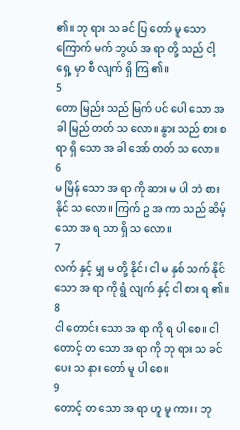၏။ ဘု ရား သ ခင် ပြ တော် မူ သော ကြောက် မက် ဘွယ် အ ရာ တို့ သည် ငါ့ ရှေ့ မှာ စီ လျက် ရှိ ကြ ၏။
5
တော မြည်း သည် မြက် ပင် ပေါ သော အ ခါ မြည် တတ် သ လော။ နွား သည် စား စ ရာ ရှိ သော အ ခါ အော် တတ် သ လော။
6
မ မြိန် သော အ ရာ ကို ဆား မ ပါ ဘဲ စား နိုင် သ လော။ ကြက် ဥ အ ကာ သည် ဆိမ့် သော အ ရ သာ ရှိ သ လော။
7
လက် နှင့် မျှ မ တို့ နိုင်၊ ငါ မ နှစ် သက် နိုင် သော အ ရာ ကို ရွံ လျက် နှင့် ငါ စား ရ ၏။
8
ငါ တောင်း သော အ ရာ ကို ရ ပါ စေ။ ငါ တောင့် တ သော အ ရာ ကို ဘု ရား သ ခင် ပေး သ နား တော် မူ ပါ စေ။
9
တောင့် တ သော အ ရာ ဟူ မူ ကား၊ ဘု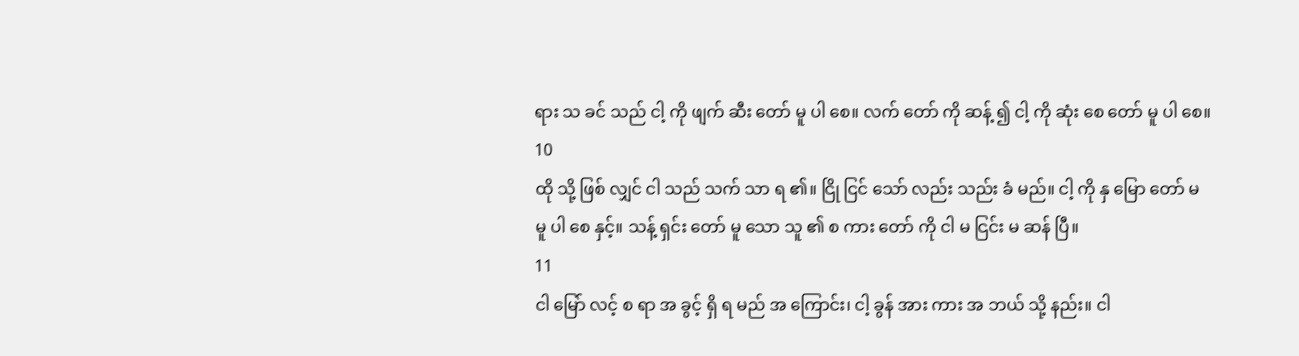ရား သ ခင် သည် ငါ့ ကို ဖျက် ဆီး တော် မူ ပါ စေ။ လက် တော် ကို ဆန့် ၍ ငါ့ ကို ဆုံး စေ တော် မူ ပါ စေ။
10
ထို သို့ ဖြစ် လျှင် ငါ သည် သက် သာ ရ ၏။ ငြို ငြင် သော် လည်း သည်း ခံ မည်။ ငါ့ ကို နှ မြော တော် မ မူ ပါ စေ နှင့်။ သန့် ရှင်း တော် မူ သော သူ ၏ စ ကား တော် ကို ငါ မ ငြင်း မ ဆန် ပြီ။
11
ငါ မြော် လင့် စ ရာ အ ခွင့် ရှိ ရ မည် အ ကြောင်း၊ ငါ့ ခွန် အား ကား အ ဘယ် သို့ နည်း။ ငါ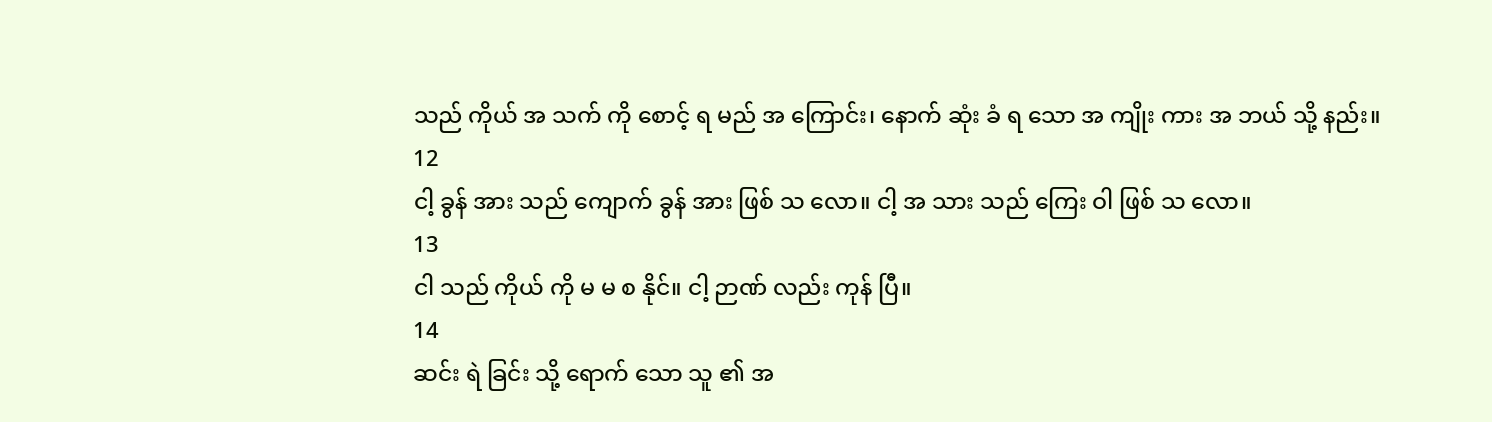သည် ကိုယ် အ သက် ကို စောင့် ရ မည် အ ကြောင်း၊ နောက် ဆုံး ခံ ရ သော အ ကျိုး ကား အ ဘယ် သို့ နည်း။
12
ငါ့ ခွန် အား သည် ကျောက် ခွန် အား ဖြစ် သ လော။ ငါ့ အ သား သည် ကြေး ဝါ ဖြစ် သ လော။
13
ငါ သည် ကိုယ် ကို မ မ စ နိုင်။ ငါ့ ဉာဏ် လည်း ကုန် ပြီ။
14
ဆင်း ရဲ ခြင်း သို့ ရောက် သော သူ ၏ အ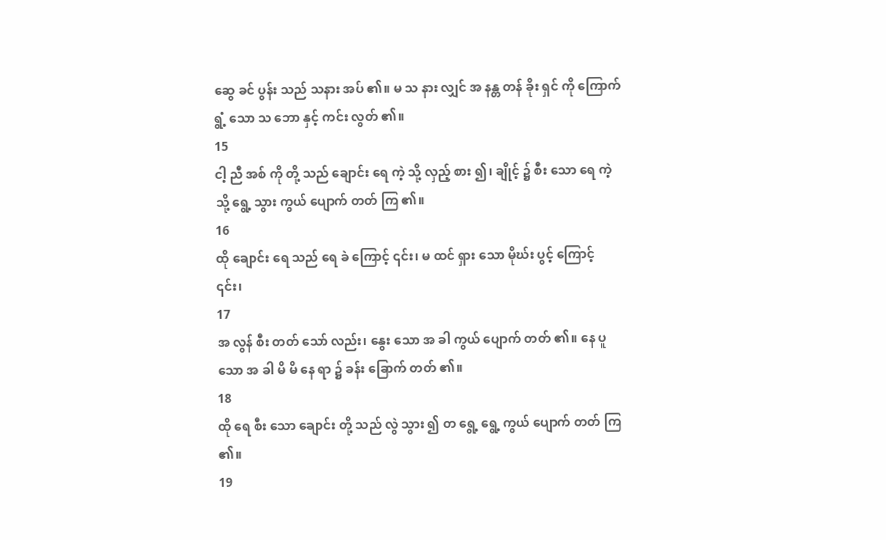ဆွေ ခင် ပွန်း သည် သနား အပ် ၏။ မ သ နား လျှင် အ နန္တ တန် ခိုး ရှင် ကို ကြောက် ရွံ့ သော သ ဘော နှင့် ကင်း လွတ် ၏။
15
ငါ့ ညီ အစ် ကို တို့ သည် ချောင်း ရေ ကဲ့ သို့ လှည့် စား ၍၊ ချိုင့် ၌ စီး သော ရေ ကဲ့ သို့ ရွေ့ သွား ကွယ် ပျောက် တတ် ကြ ၏။
16
ထို ချောင်း ရေ သည် ရေ ခဲ ကြောင့် ၎င်း၊ မ ထင် ရှား သော မိုဃ်း ပွင့် ကြောင့် ၎င်း၊
17
အ လွန် စီး တတ် သော် လည်း၊ နွေး သော အ ခါ ကွယ် ပျောက် တတ် ၏။ နေ ပူ သော အ ခါ မိ မိ နေ ရာ ၌ ခန်း ခြောက် တတ် ၏။
18
ထို ရေ စီး သော ချောင်း တို့ သည် လွဲ သွား ၍ တ ရွေ့ ရွေ့ ကွယ် ပျောက် တတ် ကြ ၏။
19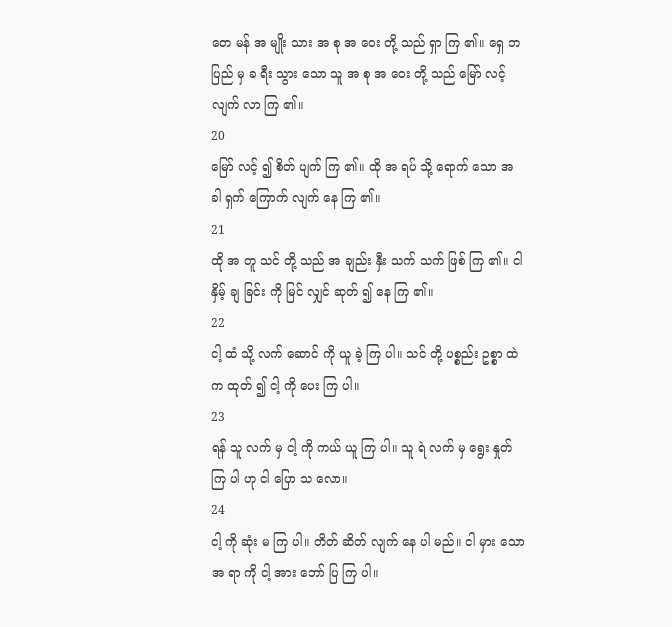တေ မန် အ မျိုး သား အ စု အ ဝေး တို့ သည် ရှာ ကြ ၏။ ရှေ ဘ ပြည် မှ ခ ရီး သွား သော သူ အ စု အ ဝေး တို့ သည် မြော် လင့် လျက် လာ ကြ ၏။
20
မြော် လင့် ၍ စိတ် ပျက် ကြ ၏။ ထို အ ရပ် သို့ ရောက် သော အ ခါ ရှက် ကြောက် လျက် နေ ကြ ၏။
21
ထို အ တူ သင် တို့ သည် အ ချည်း နှီး သက် သက် ဖြစ် ကြ ၏။ ငါ နှိမ့် ချ ခြင်း ကို မြင် လျှင် ဆုတ် ၍ နေ ကြ ၏။
22
ငါ့ ထံ သို့ လက် ဆောင် ကို ယူ ခဲ့ ကြ ပါ။ သင် တို့ ပစ္စည်း ဥစ္စာ ထဲ က ထုတ် ၍ ငါ့ ကို ပေး ကြ ပါ။
23
ရန် သူ လက် မှ ငါ့ ကို ကယ် ယူ ကြ ပါ။ သူ ရဲ လက် မှ ရွေး နှုတ် ကြ ပါ ဟု ငါ ပြော သ လော။
24
ငါ့ ကို ဆုံး မ ကြ ပါ။ တိတ် ဆိတ် လျက် နေ ပါ မည်။ ငါ မှား သော အ ရာ ကို ငါ့ အား ဘော် ပြ ကြ ပါ။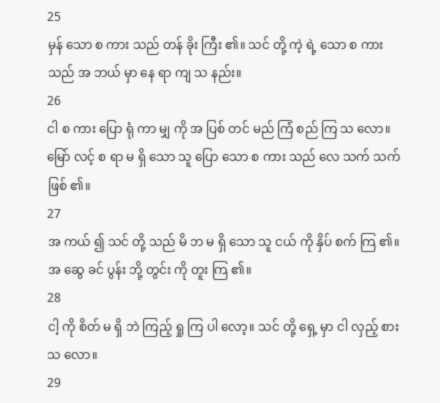25
မှန် သော စ ကား သည် တန် ခိုး ကြီး ၏။ သင် တို့ ကဲ့ ရဲ့ သော စ ကား သည် အ ဘယ် မှာ နေ ရာ ကျ သ နည်း။
26
ငါ စ ကား ပြော ရုံ ကာ မျှ ကို အ ပြစ် တင် မည် ကြံ စည် ကြ သ လော။ မြော် လင့် စ ရာ မ ရှိ သော သူ ပြော သော စ ကား သည် လေ သက် သက် ဖြစ် ၏။
27
အ ကယ် ၍ သင် တို့ သည် မိ ဘ မ ရှိ သော သူ ငယ် ကို နှိပ် စက် ကြ ၏။ အ ဆွေ ခင် ပွန်း ဘို့ တွင်း ကို တူး ကြ ၏။
28
ငါ့ ကို စိတ် မ ရှိ ဘဲ ကြည့် ရှု ကြ ပါ လော့။ သင် တို့ ရှေ့ မှာ ငါ လှည့် စား သ လော။
29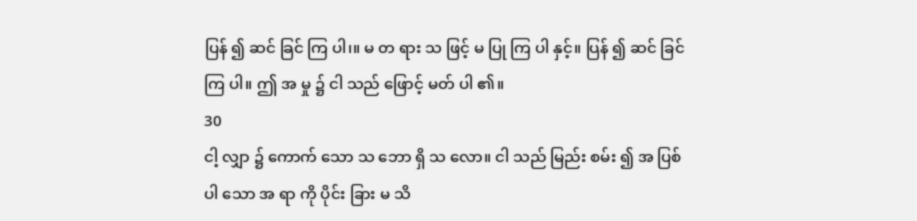ပြန် ၍ ဆင် ခြင် ကြ ပါ၊။ မ တ ရား သ ဖြင့် မ ပြု ကြ ပါ နှင့်။ ပြန် ၍ ဆင် ခြင် ကြ ပါ။ ဤ အ မှု ၌ ငါ သည် ဖြောင့် မတ် ပါ ၏။
30
ငါ့ လျှာ ၌ ကောက် သော သ ဘော ရှိ သ လော။ ငါ သည် မြည်း စမ်း ၍ အ ပြစ် ပါ သော အ ရာ ကို ပိုင်း ခြား မ သိ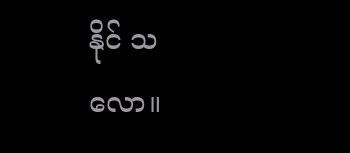နိုင် သ လော။